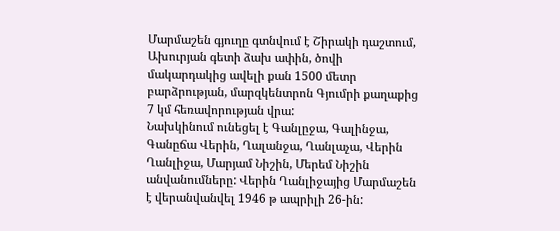Մարմաշեն գյուղը գտնվում է Շիրակի դաշտում, Ախուրյան գետի ձախ ափին, ծովի մակարդակից ավելի քան 1500 մետր բարձրության, մարզկենտրոն Գյումրի քաղաքից 7 կմ հեռավորության վրա:
Նախկինում ունեցել է Գանլըջա, Գալինջա, Գանըճա Վերին, Ղալանջա, Ղանլաչա, Վերին Ղանլիջա, Մարյամ Նիշին, Մերեմ Նիշին անվանումները: Վերին Ղանլիջայից Մարմաշեն է վերանվանվել 1946 թ ապրիլի 26-ին: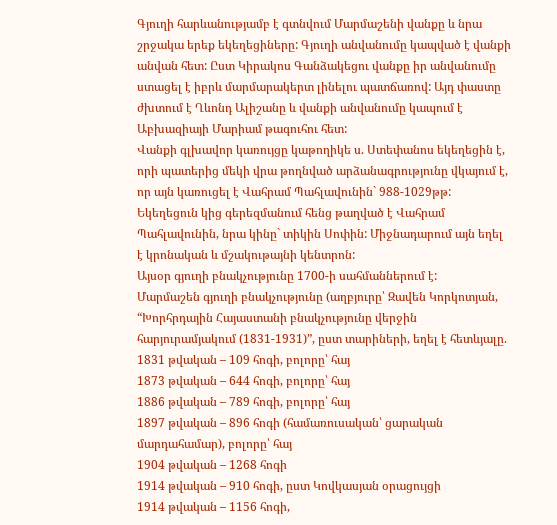Գյուղի հարևանությամբ է գտնվում Մարմաշենի վանքը և նրա շրջակա երեք եկեղեցիները: Գյուղի անվանումը կապված է վանքի անվան հետ: Ըստ Կիրակոս Գանձակեցու վանքը իր անվանումը ստացել է իբրև մարմարակերտ լինելու պատճառով: Այդ փաստը ժխտում է Ղևոնդ Ալիշանը և վանքի անվանումը կապում է Աբխազիայի Մարիամ թագուհու հետ:
Վանքի գլխավոր կառույցը կաթողիկե ս. Ստեփանոս եկեղեցին է, որի պատերից մեկի վրա թողնված արձանագրությունը վկայում է, որ այն կառուցել է Վահրամ Պահլավունին` 988-1029թթ: Եկեղեցուն կից գերեզմանում հենց թաղված է Վահրամ Պահլավունին, նրա կինը` տիկին Սոփին: Միջնադարում այն եղել է կրոնական և մշակութայնի կենտրոն:
Այսօր գյուղի բնակչությունը 1700-ի սահմաններում է:
Մարմաշեն գյուղի բնակչությունը (աղբյուրը՝ Զավեն Կորկոտյան, “Խորհրդային Հայաստանի բնակչությունը վերջին հարյուրամյակում (1831-1931)”, ըստ տարիների, եղել է հետևյալը.
1831 թվական – 109 հոգի, բոլորը՝ հայ
1873 թվական – 644 հոգի, բոլորը՝ հայ
1886 թվական – 789 հոգի, բոլորը՝ հայ
1897 թվական – 896 հոգի (համառուսական՝ ցարական մարդահամար), բոլորը՝ հայ
1904 թվական – 1268 հոգի
1914 թվական – 910 հոգի, ըստ Կովկասյան օրացույցի
1914 թվական – 1156 հոգի,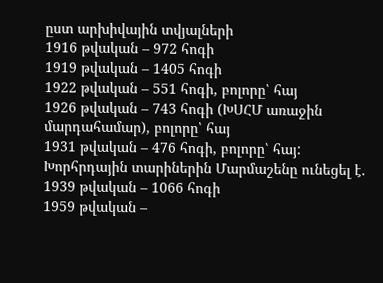ըստ արխիվային տվյալների
1916 թվական – 972 հոգի
1919 թվական – 1405 հոգի
1922 թվական – 551 հոգի, բոլորը՝ հայ
1926 թվական – 743 հոգի (ԽՍՀՄ առաջին մարդահամար), բոլորը՝ հայ
1931 թվական – 476 հոգի, բոլորը՝ հայ:
Խորհրդային տարիներին Մարմաշենը ունեցել է.
1939 թվական – 1066 հոգի
1959 թվական –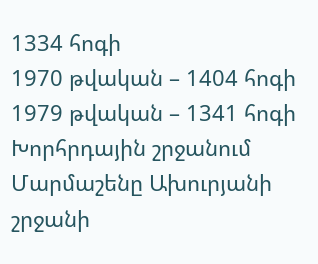1334 հոգի
1970 թվական – 1404 հոգի
1979 թվական – 1341 հոգի
Խորհրդային շրջանում Մարմաշենը Ախուրյանի շրջանի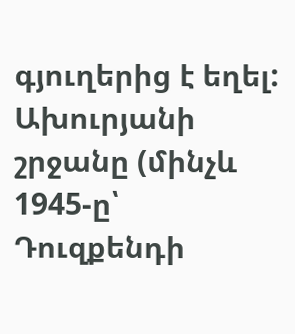գյուղերից է եղել:
Ախուրյանի շրջանը (մինչև 1945-ը՝ Դուզքենդի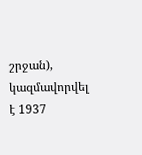շրջան), կազմավորվել է 1937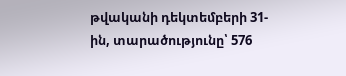թվականի դեկտեմբերի 31-ին, տարածությունը՝ 576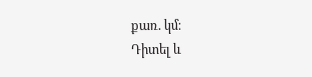քառ. կմ։
Դիտել և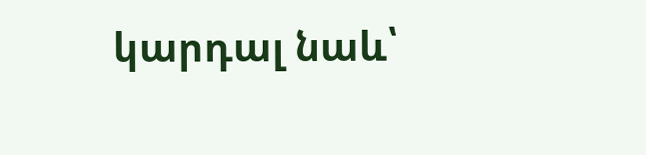կարդալ նաև՝